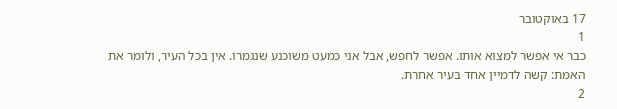17 באוקטובר
1
כבר אי אפשר למצוא אותו. אפשר לחפש, אבל אני כמעט משוכנע שנגמרו. אין בכל העיר, ולומר את האמת: קשה לדמיין אחד בעיר אחרת.
2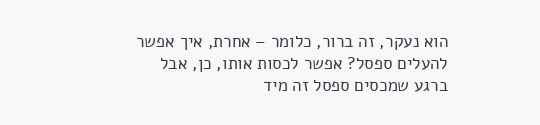הוא נעקר, זה ברור, כלומר – אחרת, איך אפשר להעלים ספסל? אפשר לכסות אותו, כן, אבל ברגע שמכסים ספסל זה מיד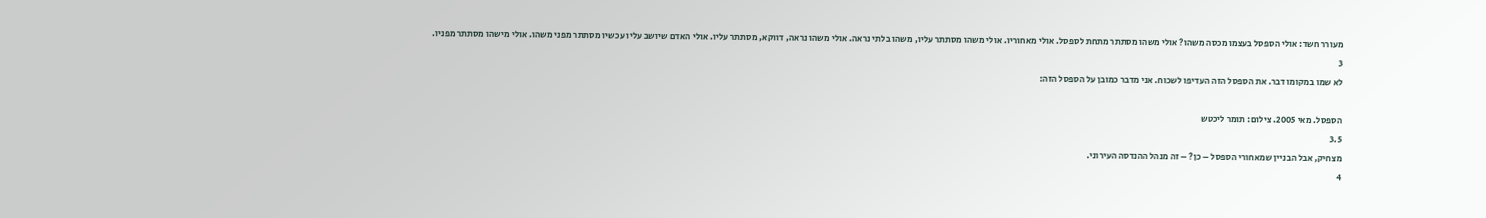מעורר חשד: אולי הספסל בעצמו מכסה משהו? אולי משהו מסתתר מתחת לספסל. אולי מאחוריו. אולי משהו מסתתר עליו, משהו בלתי נראה. אולי משהו נראה, דווקא, מסתתר עליו. אולי האדם שיושב עליו עכשיו מסתתר מפני משהו. אולי מישהו מסתתר מפניו.
3
לא שמו במקומו דבר. את הספסל הזה העדיפו לשכוח. אני מדבר כמובן על הספסל הזה:

הספסל. מאי 2005. צילום: תומר ליכטש
3.5
מצחיק, אבל הבניין שמאחורי הספסל – כן? – זה מנהל ההנדסה העירוני.
4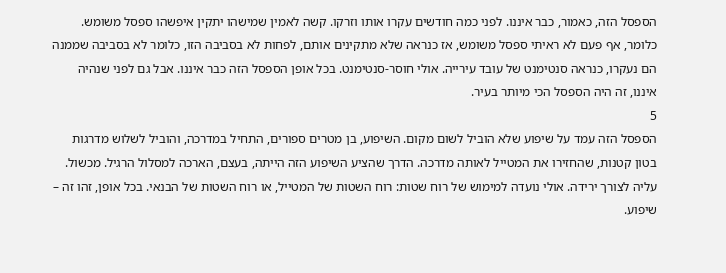הספסל הזה, כאמור, כבר איננו. לפני כמה חודשים עקרו אותו וזרקו. קשה לאמין שמישהו יתקין איפשהו ספסל משומש. כלומר, אף פעם לא ראיתי ספסל משומש, אז כנראה שלא מתקינים אותם, לפחות לא בסביבה הזו, כלומר לא בסביבה שממנה הם נעקרו, כנראה סנטימנט של עובד עירייה. אולי חוסר-סנטימנט. בכל אופן הספסל הזה כבר איננו. אבל גם לפני שנהיה איננו, זה היה הספסל הכי מיותר בעיר.
5
הספסל הזה עמד על שיפוע שלא הוביל לשום מקום. השיפוע, בן מטרים ספורים, התחיל במדרכה, והוביל לשלוש מדרגות בטון קטנות, שהחזירו את המטייל לאותה מדרכה. הדרך שהציע השיפוע הזה הייתה, בעצם, הארכה למסלול הרגיל. מכשול. עליה לצורך ירידה. אולי נועדה למימוש של רוח שטות: רוח השטות של המטייל, או רוח השטות של הבנאי. בכל אופן, זהו זה – שיפוע.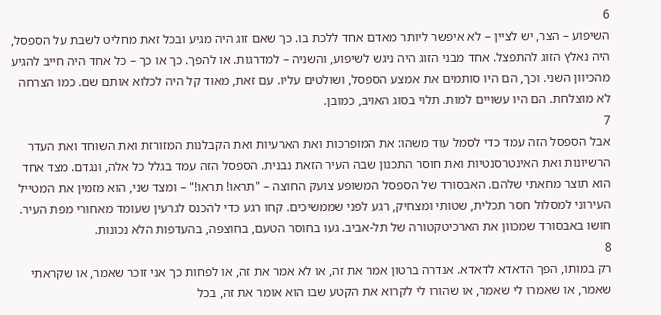6
השיפוע – הצר, יש לציין – לא איפשר ליותר מאדם אחד ללכת בו. כך שאם זוג היה מגיע ובכל זאת מחליט לשבת על הספסל, היה נאלץ הזוג להתפצל. אחד מבני הזוג היה ניגש לשיפוע, והשניה – למדרגות. או להפך. כך או כך – כל אחד היה חייב להגיע מהכיוון השני. וכך, הם היו סותמים את אמצע הספסל, ושולטים עליו. עם זאת, מאוד קל היה לכלוא אותם שם. כמו הצרחה לא מוצלחת. הם היו עשויים למות. תלוי בסוג האויב, כמובן.
7
אבל הספסל הזה עמד כדי לסמל עוד משהו: את המופרכות ואת הארעיות ואת הקבלנות המזורזת ואת השוחד ואת העדר הרשיונות ואת האינטרסנטיות ואת חוסר התכנון שבה העיר הזאת נבנית. הספסל הזה עמד בגלל כל אלה, ונגדם. מצד אחד הוא תוצר מחאתי שלהם. האבסורד של הספסל המשופע צועק החוצה – "תראו! תראו!" – ומצד שני, הוא מזמין את המטייל העירוני למסלול חסר תכלית, שטותי ומצחיק, רגע לפני שממשיכים. קחו רגע כדי להכנס לגרעין שעומד מאחורי מפת העיר. חושו באבסורד שמכוון את הארכיטקטורה של תל-אביב. געו בחוסר הטעם, בחוצפה, בהעדפות הלא נכונות.
8
רק במותו, הפך הדאדא לדאדא. אנדרה ברטון אמר את זה, או לא אמר את זה, או לפחות כך אני זוכר שאמר, או שקראתי שאמר, או שאמרו לי שאמר, או שהורו לי לקרוא את הקטע שבו הוא אומר את זה, בכל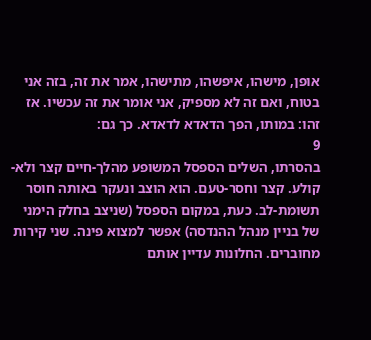אופן, מישהו, איפשהו, מתישהו, אמר את זה, בזה אני בטוח, ואם זה לא מספיק, אני אומר את זה עכשיו. אז זהו: במותו, הפך הדאדא לדאדא. כך גם:
9
בהסרתו, השלים הספסל המשופע מהלך-חיים קצר ולא-קולע. קצר וחסר-טעם. הוא הוצב ונעקר באותה חוסר תשומת-לב. כעת, במקום הספסל (שניצב בחלק הימני של בניין מנהל ההנדסה) אפשר למצוא פינה. שני קירות מחוברים. החלונות עדיין אותם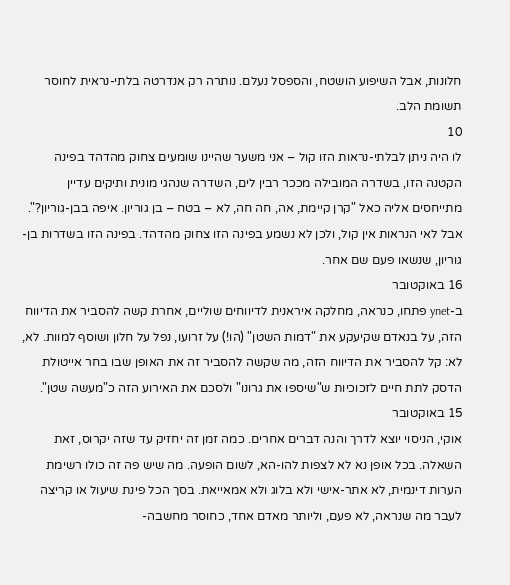חלונות, אבל השיפוע הושטח, והספסל נעלם. נותרה רק אנדרטה בלתי-נראית לחוסר תשומת הלב.
10
לו היה ניתן לבלתי-נראות הזו קול – אני משער שהיינו שומעים צחוק מהדהד בפינה הקטנה הזו, בשדרה המובילה מככר רבין לים, השדרה שנהגי מונית ותיקים עדיין מתייחסים אליה כאל "קרן קיימת, אה, חה חה, לא – בטח – בן גוריון. איפה בבן-גוריון?". אבל לאי הנראות אין קול, ולכן לא נשמע בפינה הזו צחוק מהדהד. בפינה הזו בשדרות בן-גוריון, שנשאו פעם שם אחר.
16 באוקטובר
ב-ynet פתחו, כנראה, מחלקה איראנית לדיווחים שוליים, אחרת קשה להסביר את הדיווח הזה, על בנאדם שקיעקע את "דמות השטן" (הו!) על זרועו, נפל על חלון ושוסף למוות. לא, לא: קל להסביר את הדיווח הזה, מה שקשה להסביר זה את האופן שבו בחר אייטולת הדסק לתת חיים לזכוכיות ש"שיספו את גרונו" ולסכם את האירוע הזה כ"מעשה שטן".
15 באוקטובר
אוקי, הניסוי יוצא לדרך והנה דברים אחרים. כמה זמן זה יחזיק עד שזה יקרוס, זאת השאלה. בכל אופן נא לא לצפות להו-הא, לשום הופעה. מה שיש פה זה כולו רשימת הערות דינמית, לא אתר-אישי ולא בלוג ולא אמאייאת. בסך הכל פינת שיעול או קריצה לעבר מה שנראה, לא פעם, וליותר מאדם אחד, כחוסר מחשבה-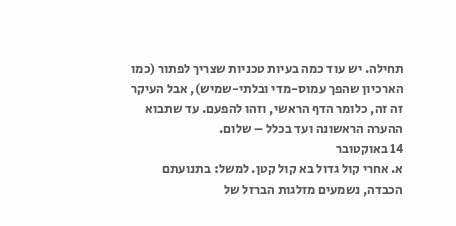תחילה. יש עוד כמה בעיות טכניות שצריך לפתור (כמו הארכיון שהפך עמוס-מדי ובלתי-שמיש), אבל העיקר זה זה, כלומר הדף הראשי, וזהו להפעם. עד שתבוא ההערה הראשונה ועד בכלל – שלום.
14 באוקטובר
א. אחרי קול גדול בא קול קטן. למשל: בתנועתם הכבדה, נשמעים מזלגות הברזל של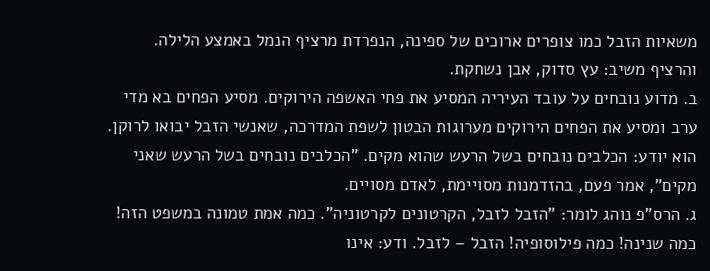משאיות הזבל כמו צופרים ארוכים של ספינה, הנפרדת מרציף הנמל באמצע הלילה. והרציף משיב: עץ סדוק, אבן נשחקת.
ב. מדוע נובחים על עובד העיריה המסיע את פחי האשפה הירוקים. מסיע הפחים בא מדי ערב ומסיע את הפחים הירוקים מערוגות הבטון לשפת המדרכה, שאנשי הזבל יבואו לרוקן. הוא יודע: הכלבים נובחים בשל הרעש שהוא מקים. "הכלבים נובחים בשל הרעש שאני מקים", אמר פעם, בהזדמנות מסויימת, לאדם מסויים.
ג. הרס"פ נוהג לומר: "הזבל לזבל, הקרטונים לקרטוניה". כמה אמת טמונה במשפט הזה! כמה שנינה! כמה פילוסופיה! הזבל – לזבל. ודע: אינו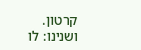קרטון. ושנינו: לו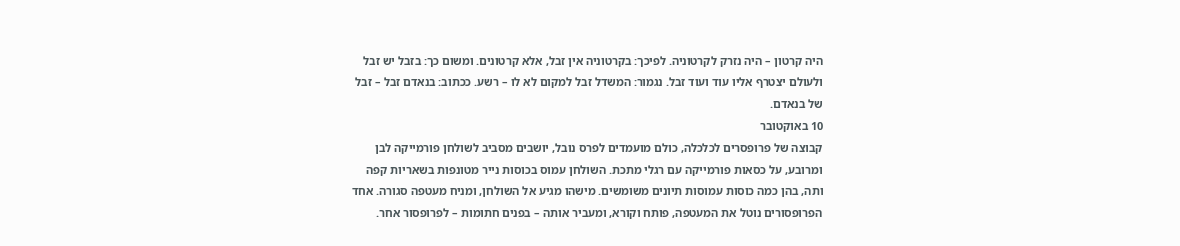היה קרטון – היה נזרק לקרטוניה. לפיכך: בקרטוניה אין זבל, אלא קרטונים. ומשום כך: בזבל יש זבל ולעולם יצטרף אליו עוד ועוד זבל. נגמור: המשדל זבל למקום לא לו – רשע. ככתוב: בנאדם זבל – זבל של בנאדם.
10 באוקטובר
קבוצה של פרופסרים לכלכלה, כולם מועמדים לפרס נובל, יושבים מסביב לשולחן פורמייקה לבן ומרובע, על כסאות פורמייקה עם רגלי מתכת. השולחן עמוס בכוסות נייר מטונפות בשאריות קפה ותה, בהן כמה כוסות עמוסות תיונים משומשים. מישהו מגיע אל השולחן, ומניח מעטפה סגורה. אחד הפרופסורים נוטל את המעטפה, פותח וקורא, ומעביר אותה – בפנים חתומות – לפרופסור אחר.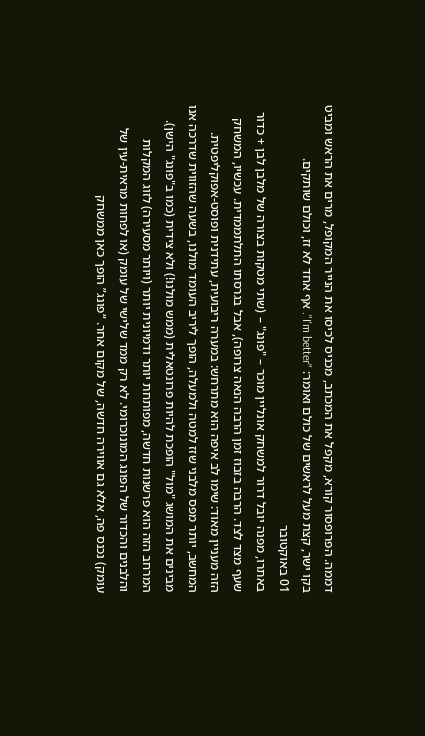דממה. הפרופסור קורא, מקפל את המכתב, מכניס לכיסו את הנייר המקופל, מרים את הראש ומביט בקו ישר, קצת מעל לראשים של כולם ואומר: "I'm better". אף אחד לא זז, וכולם שותקים.
01 באוקטובר
באתרו, מפנה יובל דרור למשחק אונליין מוכר – "פונג" – (שתי מטקות בצורה של מלבן לבן + כדור שעף מצד לצד. הרבה בזבוז זמן הרבה הנאה צרופה), אבל בגרסתו התלתממדית. עכשיו, המשחק הזה מעניין מאוד: שימו לב איפה הוא מתרחש: במערה ריבועית, עתידנית ופוסט-אפוקליפטית. המחשב, יותר מפס מלבני שזז למטה ולמעלה, הופך ליריב העומד מולנו, בשעה שהזווית שדרכה אנו מבינים את המושג "מול" הופכת להיות פרונטאלית (ממש מולנו!) ולא צידית (כמו ב"פונג" הישן). המרחב הזה הוא פרשנות חדשה, מפותחת יותר ודמיונית יותר (ויותר מסעירה) לזוג המקלות והלבנים והכדור של הפונג המונוכרומי. לא רק ממד שלישי של עומק (או לפחות מראית-עין של עומק) נכנס פה, אלא גם אווירה חדשה, של מקום אחר. “פונג” הופך כאן ממשחק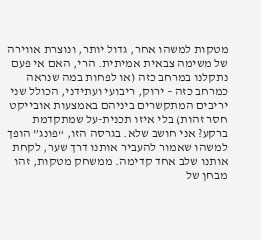מטקות למשהו אחר, גדול יותר, ונוצרת אווירה של משימה צבאית אמיתית. הרי, האם אי פעם נתקלנו במרחב כזה (או לפחות במה שנראה כמרחב כזה – ירוק, ריבועי ועתידני, הכולל שני יריבים המתקשרים ביניהם באמצעות אובייקט חסר זהות) בלי איזו תכנית-על שמתקדמת ברקע? אני חושב שלא. בגרסה הזו, “פונג” הופך למשהו שאמור להעביר אותנו דרך שער, לקחת אותנו שלב אחד קדימה. ממשחק מטקות, זהו מבחן של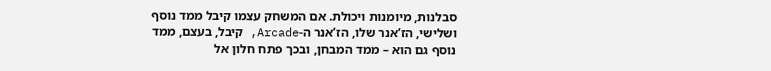סבלנות, מיומנות ויכולת. אם המשחק עצמו קיבל ממד נוסף ושלישי, הז’אנר שלו, הז’אנר ה-Arcade, קיבל, בעצם, ממד נוסף גם הוא – ממד המבחן, ובכך פתח חלון אל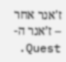ז'אנר אחר – ז’אנר ה-Quest.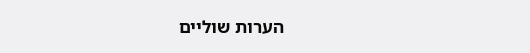הערות שוליים